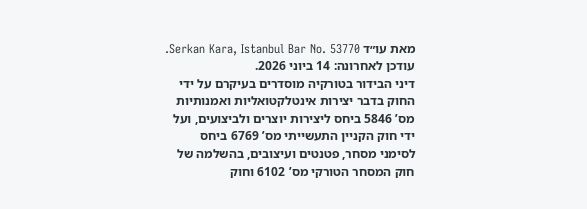מאת עו״ד Serkan Kara, Istanbul Bar No. 53770. עודכן לאחרונה: 14 ביוני 2026.
דיני הבידור בטורקיה מוסדרים בעיקרם על ידי החוק בדבר יצירות אינטלקטואליות ואמנותיות מס’ 5846 ביחס ליצירות יוצרים ולביצועים, ועל ידי חוק הקניין התעשייתי מס’ 6769 ביחס לסימני מסחר, פטנטים ועיצובים, בהשלמה של חוק המסחר הטורקי מס’ 6102 וחוק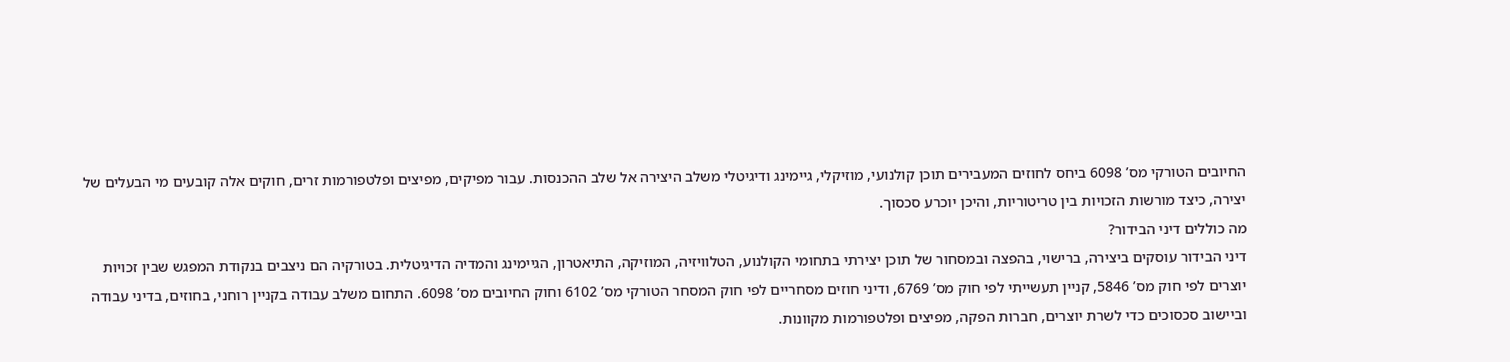החיובים הטורקי מס’ 6098 ביחס לחוזים המעבירים תוכן קולנועי, מוזיקלי, גיימינג ודיגיטלי משלב היצירה אל שלב ההכנסות. עבור מפיקים, מפיצים ופלטפורמות זרים, חוקים אלה קובעים מי הבעלים של יצירה, כיצד מורשות הזכויות בין טריטוריות, והיכן יוכרע סכסוך.
מה כוללים דיני הבידור?
דיני הבידור עוסקים ביצירה, ברישוי, בהפצה ובמסחור של תוכן יצירתי בתחומי הקולנוע, הטלוויזיה, המוזיקה, התיאטרון, הגיימינג והמדיה הדיגיטלית. בטורקיה הם ניצבים בנקודת המפגש שבין זכויות יוצרים לפי חוק מס’ 5846, קניין תעשייתי לפי חוק מס’ 6769, ודיני חוזים מסחריים לפי חוק המסחר הטורקי מס’ 6102 וחוק החיובים מס’ 6098. התחום משלב עבודה בקניין רוחני, בחוזים, בדיני עבודה וביישוב סכסוכים כדי לשרת יוצרים, חברות הפקה, מפיצים ופלטפורמות מקוונות.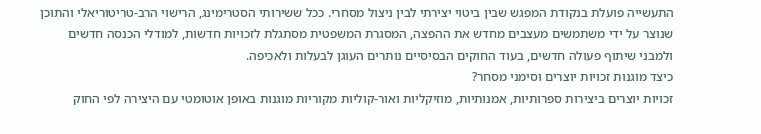התעשייה פועלת בנקודת המפגש שבין ביטוי יצירתי לבין ניצול מסחרי. ככל ששירותי הסטרימינג, הרישוי הרב-טריטוריאלי והתוכן שנוצר על ידי משתמשים מעצבים מחדש את ההפצה, המסגרת המשפטית מסתגלת לזכויות חדשות, למודלי הכנסה חדשים ולמבני שיתוף פעולה חדשים, בעוד החוקים הבסיסיים נותרים העוגן לבעלות ולאכיפה.
כיצד מוגנות זכויות יוצרים וסימני מסחר?
זכויות יוצרים ביצירות ספרותיות, אמנותיות, מוזיקליות ואור-קוליות מקוריות מוגנות באופן אוטומטי עם היצירה לפי החוק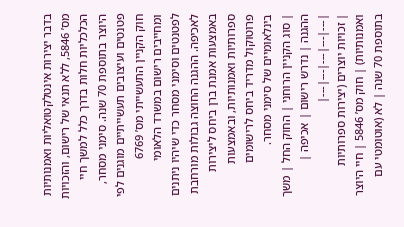בדבר יצירות אינטלקטואליות ואמנותיות מס’ 5846, ללא תנאי של רישום, והזכויות הכלכליות חלות בדרך כלל למשך חיי היוצר בתוספת 70 שנה. סימני מסחר, פטנטים ועיצובים תעשייתיים מוגנים לפי חוק הקניין התעשייתי מס’ 6769 ומחייבים רישום במשרד הלאומי לפטנטים וסימני מסחר כדי שיהיו ניתנים לאכיפה. ההגנה החוצה גבולות מורחבת באמצעות אמנת ברן ביחס ליצירות ספרותיות ואמנותיות, ובאמצעות פרוטוקול מדריד ביחס לרישומים בינלאומיים של סימני מסחר.
| סוג הקניין הרוחני | החוק החל | משך ההגנה | נדרש רישום | אכיפה |
|---|---|---|---|---|
| זכויות יוצרים (יצירות ספרותיות ואמנותיות) | חוק מס’ 5846 | חיי היוצר בתוספת 70 שנה | לא (אוטומטי עם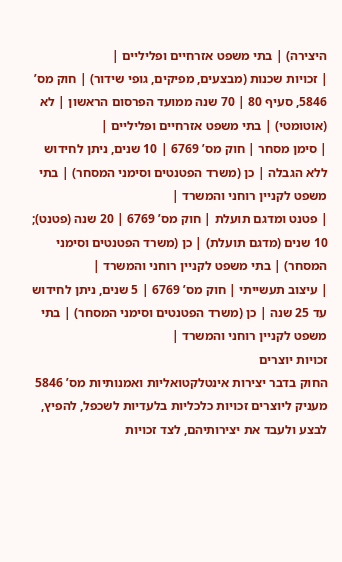היצירה) | בתי משפט אזרחיים ופליליים |
| זכויות שכנות (מבצעים, מפיקים, גופי שידור) | חוק מס’ 5846, סעיף 80 | 70 שנה ממועד הפרסום הראשון | לא (אוטומטי) | בתי משפט אזרחיים ופליליים |
| סימן מסחר | חוק מס’ 6769 | 10 שנים, ניתן לחידוש ללא הגבלה | כן (משרד הפטנטים וסימני המסחר) | בתי משפט לקניין רוחני והמשרד |
| פטנט ומדגם תועלת | חוק מס’ 6769 | 20 שנה (פטנט); 10 שנים (מדגם תועלת) | כן (משרד הפטנטים וסימני המסחר) | בתי משפט לקניין רוחני והמשרד |
| עיצוב תעשייתי | חוק מס’ 6769 | 5 שנים, ניתן לחידוש עד 25 שנה | כן (משרד הפטנטים וסימני המסחר) | בתי משפט לקניין רוחני והמשרד |
זכויות יוצרים
החוק בדבר יצירות אינטלקטואליות ואמנותיות מס’ 5846 מעניק ליוצרים זכויות כלכליות בלעדיות לשכפל, להפיץ, לבצע ולעבד את יצירותיהם, לצד זכויות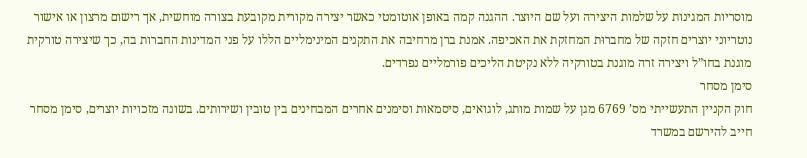מוסריות המגינות על שלמות היצירה ועל שם היוצר. ההגנה קמה באופן אוטומטי כאשר יצירה מקורית מקובעת בצורה מוחשית, אך רישום מרצון או אישור נוטריוני יוצרים חזקה של מחברוּת המחזקת את האכיפה. אמנת ברן מרחיבה את התקנים המינימליים הללו על פני המדינות החברות בה, כך שיצירה טורקית מוגנת בחו”ל ויצירה זרה מוגנת בטורקיה ללא נקיטת הליכים פורמליים נפרדים.
סימן מסחר
חוק הקניין התעשייתי מס’ 6769 מגן על שמות מותג, לוגואים, סיסמאות וסימנים אחרים המבחינים בין טובין ושירותים. בשונה מזכויות יוצרים, סימן מסחר חייב להירשם במשרד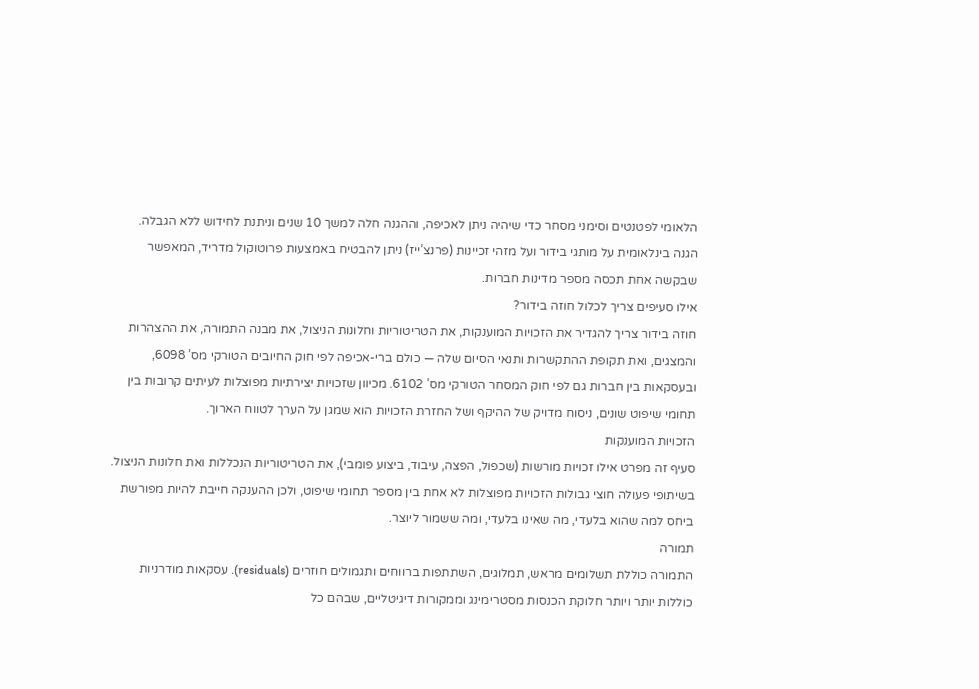הלאומי לפטנטים וסימני מסחר כדי שיהיה ניתן לאכיפה, וההגנה חלה למשך 10 שנים וניתנת לחידוש ללא הגבלה. הגנה בינלאומית על מותגי בידור ועל מזהי זכיינות (פרנצ’ייז) ניתן להבטיח באמצעות פרוטוקול מדריד, המאפשר שבקשה אחת תכסה מספר מדינות חברות.
אילו סעיפים צריך לכלול חוזה בידור?
חוזה בידור צריך להגדיר את הזכויות המוענקות, את הטריטוריות וחלונות הניצול, את מבנה התמורה, את ההצהרות והמצגים, ואת תקופת ההתקשרות ותנאי הסיום שלה — כולם ברי-אכיפה לפי חוק החיובים הטורקי מס’ 6098, ובעסקאות בין חברות גם לפי חוק המסחר הטורקי מס’ 6102. מכיוון שזכויות יצירתיות מפוצלות לעיתים קרובות בין תחומי שיפוט שונים, ניסוח מדויק של ההיקף ושל החזרת הזכויות הוא שמגן על הערך לטווח הארוך.
הזכויות המוענקות
סעיף זה מפרט אילו זכויות מורשות (שכפול, הפצה, עיבוד, ביצוע פומבי), את הטריטוריות הנכללות ואת חלונות הניצול. בשיתופי פעולה חוצי גבולות הזכויות מפוצלות לא אחת בין מספר תחומי שיפוט, ולכן ההענקה חייבת להיות מפורשת ביחס למה שהוא בלעדי, מה שאינו בלעדי, ומה ששמור ליוצר.
תמורה
התמורה כוללת תשלומים מראש, תמלוגים, השתתפות ברווחים ותגמולים חוזרים (residuals). עסקאות מודרניות כוללות יותר ויותר חלוקת הכנסות מסטרימינג וממקורות דיגיטליים, שבהם כל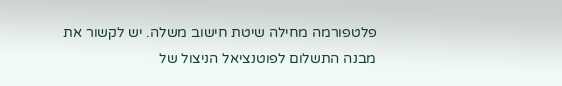פלטפורמה מחילה שיטת חישוב משלה. יש לקשור את מבנה התשלום לפוטנציאל הניצול של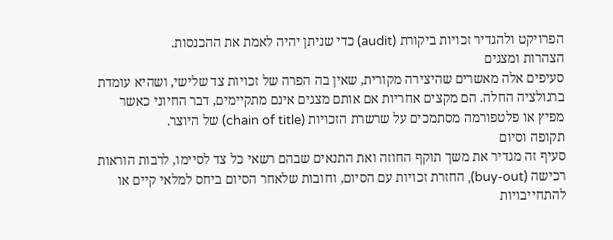הפרויקט ולהגדיר זכויות ביקורת (audit) כדי שניתן יהיה לאמת את ההכנסות.
הצהרות ומצגים
סעיפים אלה מאשרים שהיצירה מקורית, שאין בה הפרה של זכויות צד שלישי, ושהיא עומדת ברגולציה החלה. הם מקצים אחריות אם אותם מצגים אינם מתקיימים, דבר החיוני כאשר מפיץ או פלטפורמה מסתמכים על שרשרת הזכויות (chain of title) של היוצר.
תקופה וסיום
סעיף זה מגדיר את משך תוקף החוזה ואת התנאים שבהם רשאי כל צד לסיימו, לרבות הוראות רכישה (buy-out), החזרת זכויות עם הסיום, וחובות שלאחר הסיום ביחס למלאי קיים או להתחייבויות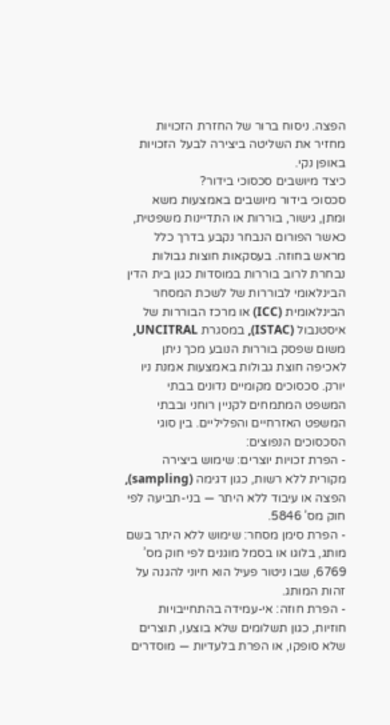הפצה. ניסוח ברור של החזרת הזכויות מחזיר את השליטה ביצירה לבעל הזכויות באופן נקי.
כיצד מיושבים סכסוכי בידור?
סכסוכי בידור מיושבים באמצעות משא ומתן, גישור, בוררות או התדיינות משפטית, כאשר הפורום הנבחר נקבע בדרך כלל מראש בחוזה. בעסקאות חוצות גבולות נבחרת לרוב בוררות במוסדות כגון בית הדין הבינלאומי לבוררות של לשכת המסחר הבינלאומית (ICC) או מרכז הבוררות של איסטנבול (ISTAC), במסגרת UNCITRAL, משום שפסק בוררות הנובע מכך ניתן לאכיפה חוצת גבולות באמצעות אמנת ניו יורק. סכסוכים מקומיים נדונים בבתי המשפט המתמחים לקניין רוחני ובבתי המשפט האזרחיים והפליליים. בין סוגי הסכסוכים הנפוצים:
- הפרת זכויות יוצרים: שימוש ביצירה מקורית ללא רשות, כגון דגימה (sampling), הפצה או עיבוד ללא היתר — בני-תביעה לפי חוק מס’ 5846.
- הפרת סימן מסחר: שימוש ללא היתר בשם מותג, בלוגו או בסמל מוגנים לפי חוק מס’ 6769, שבו ניטור פעיל הוא חיוני להגנה על זהות המותג.
- הפרת חוזה: אי-עמידה בהתחייבויות חוזיות, כגון תשלומים שלא בוצעו, תוצרים שלא סופקו, או הפרת בלעדיות — מוסדרים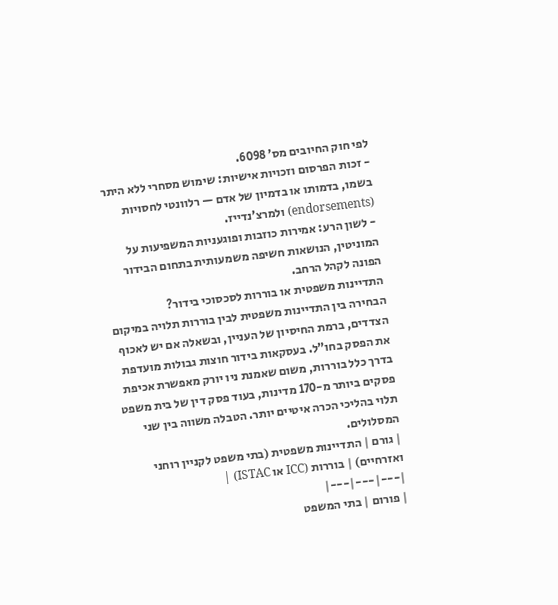לפי חוק החיובים מס’ 6098.
- זכות הפרסום וזכויות אישיות: שימוש מסחרי ללא היתר בשמו, בדמותו או בדמיון של אדם — רלוונטי לחסויות (endorsements) ולמרצ’נדייז.
- לשון הרע: אמירות כוזבות ופוגעניות המשפיעות על המוניטין, הנושאות חשיפה משמעותית בתחום הבידור הפונה לקהל הרחב.
התדיינות משפטית או בוררות לסכסוכי בידור?
הבחירה בין התדיינות משפטית לבין בוררות תלויה במיקום הצדדים, ברמת החיסיון של העניין, ובשאלה אם יש לאכוף את הפסק בחו”ל. בעסקאות בידור חוצות גבולות מועדפת בדרך כלל בוררות, משום שאמנת ניו יורק מאפשרת אכיפת פסקים ביותר מ-170 מדינות, בעוד פסק דין של בית משפט תלוי בהליכי הכרה איטיים יותר. הטבלה משווה בין שני המסלולים.
| גורם | התדיינות משפטית (בתי משפט לקניין רוחני ואזרחיים) | בוררות (ICC או ISTAC) |
|---|---|---|
| פורום | בתי המשפט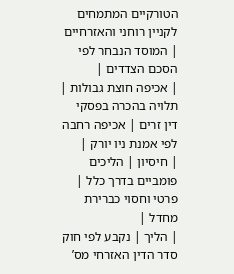הטורקיים המתמחים לקניין רוחני והאזרחיים | המוסד הנבחר לפי הסכם הצדדים |
| אכיפה חוצת גבולות | תלויה בהכרה בפסקי דין זרים | אכיפה רחבה לפי אמנת ניו יורק |
| חיסיון | הליכים פומביים בדרך כלל | פרטי וחסוי כברירת מחדל |
| הליך | נקבע לפי חוק סדר הדין האזרחי מס’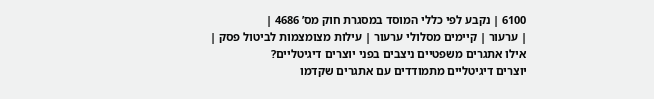6100 | נקבע לפי כללי המוסד במסגרת חוק מס’ 4686 |
| ערעור | קיימים מסלולי ערעור | עילות מצומצמות לביטול פסק |
אילו אתגרים משפטיים ניצבים בפני יוצרים דיגיטליים?
יוצרים דיגיטליים מתמודדים עם אתגרים שקדמו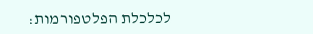לכלכלת הפלטפורמות: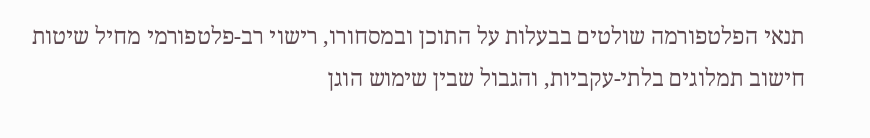תנאי הפלטפורמה שולטים בבעלות על התוכן ובמסחורו, רישוי רב-פלטפורמי מחיל שיטות חישוב תמלוגים בלתי-עקביות, והגבול שבין שימוש הוגן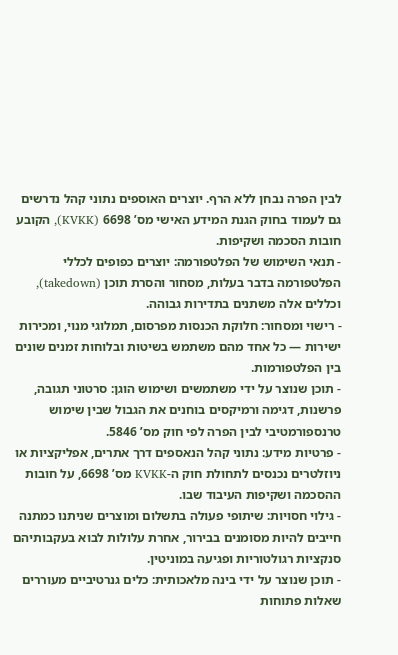לבין הפרה נבחן ללא הרף. יוצרים האוספים נתוני קהל נדרשים גם לעמוד בחוק הגנת המידע האישי מס’ 6698 (KVKK), הקובע חובות הסכמה ושקיפות.
- תנאי השימוש של הפלטפורמה: יוצרים כפופים לכללי הפלטפורמה בדבר בעלות, מסחור והסרת תוכן (takedown), וכללים אלה משתנים בתדירות גבוהה.
- רישוי ומסחור: חלוקת הכנסות מפרסום, תמלוגי מנוי, ומכירות ישירות — כל אחד מהם משתמש בשיטות ובלוחות זמנים שונים בין הפלטפורמות.
- תוכן שנוצר על ידי משתמשים ושימוש הוגן: סרטוני תגובה, פרשנות, דגימה ורמיקסים בוחנים את הגבול שבין שימוש טרנספורמטיבי לבין הפרה לפי חוק מס’ 5846.
- פרטיות מידע: נתוני קהל הנאספים דרך אתרים, אפליקציות או ניוזלטרים נכנסים לתחולת חוק ה-KVKK מס’ 6698, על חובות ההסכמה ושקיפות העיבוד שבו.
- גילוי חסויות: שיתופי פעולה בתשלום ומוצרים שניתנו כמתנה חייבים להיות מסומנים בבירור, אחרת עלולות לבוא בעקבותיהם סנקציות רגולטוריות ופגיעה במוניטין.
- תוכן שנוצר על ידי בינה מלאכותית: כלים גנרטיביים מעוררים שאלות פתוחות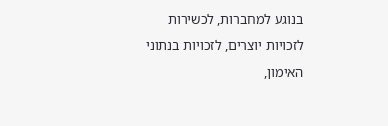בנוגע למחברות, לכשירות לזכויות יוצרים, לזכויות בנתוני האימון,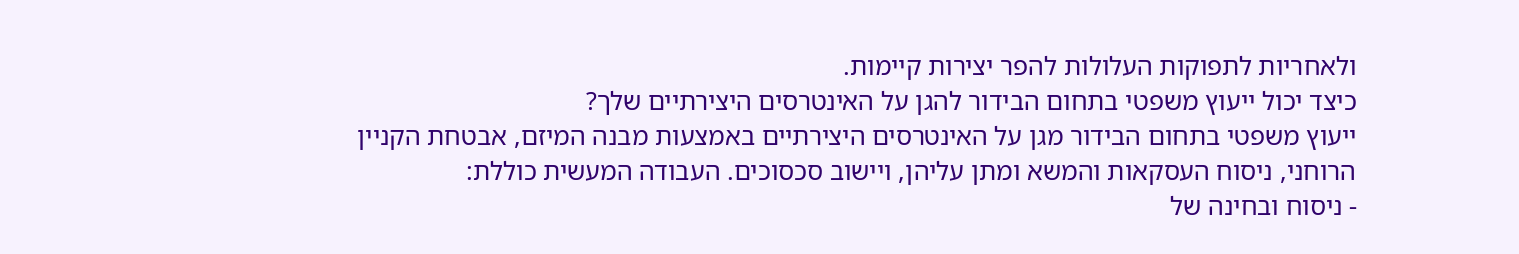ולאחריות לתפוקות העלולות להפר יצירות קיימות.
כיצד יכול ייעוץ משפטי בתחום הבידור להגן על האינטרסים היצירתיים שלך?
ייעוץ משפטי בתחום הבידור מגן על האינטרסים היצירתיים באמצעות מבנה המיזם, אבטחת הקניין הרוחני, ניסוח העסקאות והמשא ומתן עליהן, ויישוב סכסוכים. העבודה המעשית כוללת:
- ניסוח ובחינה של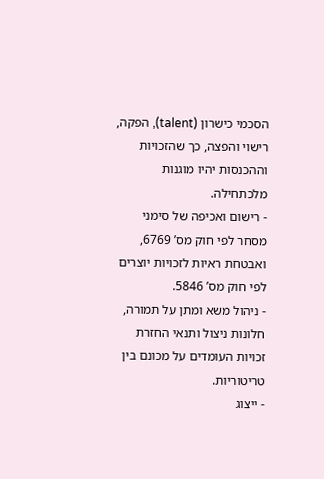הסכמי כישרון (talent), הפקה, רישוי והפצה, כך שהזכויות וההכנסות יהיו מוגנות מלכתחילה.
- רישום ואכיפה של סימני מסחר לפי חוק מס’ 6769, ואבטחת ראיות לזכויות יוצרים לפי חוק מס’ 5846.
- ניהול משא ומתן על תמורה, חלונות ניצול ותנאי החזרת זכויות העומדים על מכונם בין טריטוריות.
- ייצוג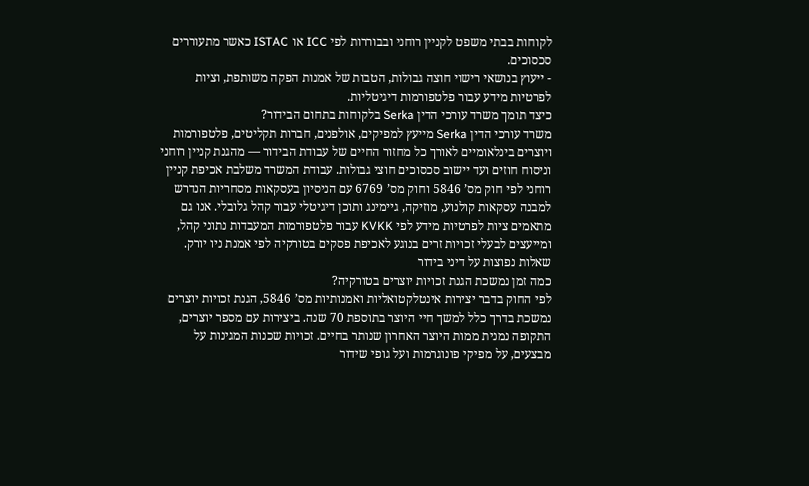לקוחות בבתי משפט לקניין רוחני ובבוררות לפי ICC או ISTAC כאשר מתעוררים סכסוכים.
- ייעוץ בנושאי רישוי חוצה גבולות, הטבות של אמנות הפקה משותפת, וציות לפרטיות מידע עבור פלטפורמות דיגיטליות.
כיצד תומך משרד עורכי הדין Serka בלקוחות בתחום הבידור?
משרד עורכי הדין Serka מייעץ למפיקים, אולפנים, חברות תקליטים, פלטפורמות ויוצרים בינלאומיים לאורך כל מחזור החיים של עבודת הבידור — מהגנת קניין רוחני וניסוח חוזים ועד יישוב סכסוכים חוצי גבולות. עבודת המשרד משלבת אכיפת קניין רוחני לפי חוק מס’ 5846 וחוק מס’ 6769 עם הניסיון בעסקאות מסחריות הנדרש למבנה עסקאות קולנוע, מוזיקה, גיימינג ותוכן דיגיטלי עבור קהל גלובלי. אנו גם מתאמים ציות לפרטיות מידע לפי KVKK עבור פלטפורמות המעבדות נתוני קהל, ומייעצים לבעלי זכויות זרים בנוגע לאכיפת פסקים בטורקיה לפי אמנת ניו יורק.
שאלות נפוצות על דיני בידור
כמה זמן נמשכת הגנת זכויות יוצרים בטורקיה?
לפי החוק בדבר יצירות אינטלקטואליות ואמנותיות מס’ 5846, הגנת זכויות יוצרים נמשכת בדרך כלל למשך חיי היוצר בתוספת 70 שנה. ביצירות עם מספר יוצרים, התקופה נמנית ממות היוצר האחרון שנותר בחיים. זכויות שכנות המגינות על מבצעים, על מפיקי פונוגרמות ועל גופי שידור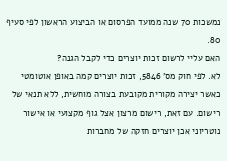נמשכות 70 שנה ממועד הפרסום או הביצוע הראשון לפי סעיף 80.
האם עליי לרשום זכות יוצרים כדי לקבל הגנה?
לא. לפי חוק מס’ 5846, זכות יוצרים קמה באופן אוטומטי כאשר יצירה מקורית מקובעת בצורה מוחשית, ללא תנאי של רישום. עם זאת, רישום מרצון אצל גוף מקצועי או אישור נוטריוני אכן יוצרים חזקה של מחברות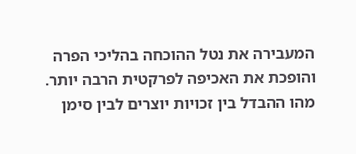המעבירה את נטל ההוכחה בהליכי הפרה והופכת את האכיפה לפרקטית הרבה יותר.
מהו ההבדל בין זכויות יוצרים לבין סימן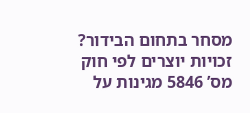מסחר בתחום הבידור?
זכויות יוצרים לפי חוק מס’ 5846 מגינות על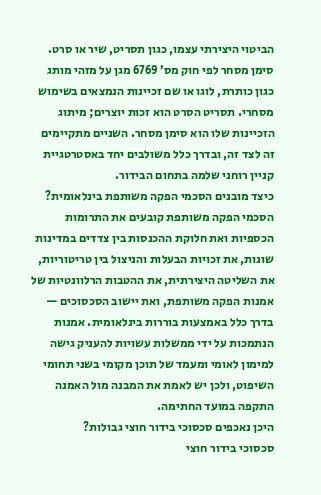הביטוי היצירתי עצמו, כגון תסריט, שיר או סרט. סימן מסחר לפי חוק מס’ 6769 מגן על מזהי מותג כגון כותרת, לוגו או שם זכיינות הנמצאים בשימוש מסחרי. תסריט הסרט הוא זכות יוצרים; מיתוג הזכיינות שלו הוא סימן מסחר. השניים מתקיימים זה לצד זה, ובדרך כלל משולבים יחד באסטרטגיית קניין רוחני שלמה בתחום הבידור.
כיצד מובנים הסכמי הפקה משותפת בינלאומית?
הסכמי הפקה משותפת קובעים את התרומות הכספיות ואת חלוקת ההכנסות בין צדדים במדינות שונות, את זכויות הבעלות והניצול בין טריטוריות, את השליטה היצירתית, את ההטבות הרלוונטיות של אמנות הפקה משותפת, ואת יישוב הסכסוכים — בדרך כלל באמצעות בוררות בינלאומית. אמנות הנתמכות על ידי ממשלות עשויות להעניק גישה למימון לאומי ומעמד של תוכן מקומי בשני תחומי השיפוט, ולכן יש לאמת את המבנה מול האמנה התקפה במועד החתימה.
היכן נאכפים סכסוכי בידור חוצי גבולות?
סכסוכי בידור חוצי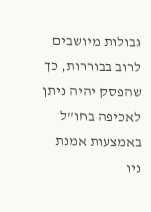גבולות מיושבים לרוב בבוררות, כך שהפסק יהיה ניתן לאכיפה בחו”ל באמצעות אמנת ניו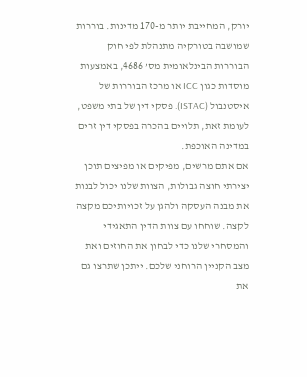יורק, המחייבת יותר מ-170 מדינות. בוררות שמושבה בטורקיה מתנהלת לפי חוק הבוררות הבינלאומית מס’ 4686, באמצעות מוסדות כגון ICC או מרכז הבוררות של איסטנבול (ISTAC). פסקי דין של בתי משפט, לעומת זאת, תלויים בהכרה בפסקי דין זרים במדינה האוכפת.
אם אתם מרשים, מפיקים או מפיצים תוכן יצירתי חוצה גבולות, הצוות שלנו יכול לבנות את מבנה העסקה ולהגן על זכויותיכם מקצה לקצה. שוחחו עם צוות הדין התאגידי והמסחרי שלנו כדי לבחון את החוזים ואת מצב הקניין הרוחני שלכם. ייתכן שתרצו גם את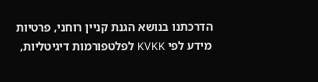הדרכתנו בנושא הגנת קניין רוחני, פרטיות מידע לפי KVKK לפלטפורמות דיגיטליות,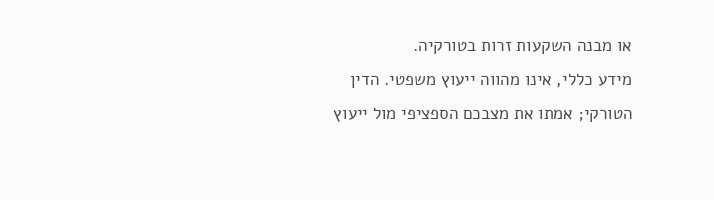או מבנה השקעות זרות בטורקיה.
מידע כללי, אינו מהווה ייעוץ משפטי. הדין הטורקי; אמתו את מצבכם הספציפי מול ייעוץ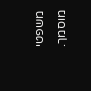משפטי מוסמך.